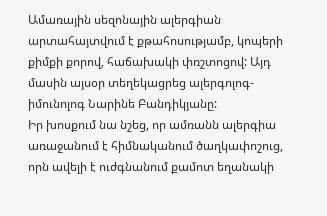Ամառային սեզոնային ալերգիան արտահայտվում է քթահոսությամբ, կոպերի քիմքի քորով, հաճախակի փռշտոցով: Այդ մասին այսօր տեղեկացրեց ալերգոլոգ-իմունոլոգ Նարինե Բանդիկյանը:
Իր խոսքում նա նշեց, որ ամռանն ալերգիա առաջանում է հիմնականում ծաղկափոշուց, որն ավելի է ուժգնանում քամոտ եղանակի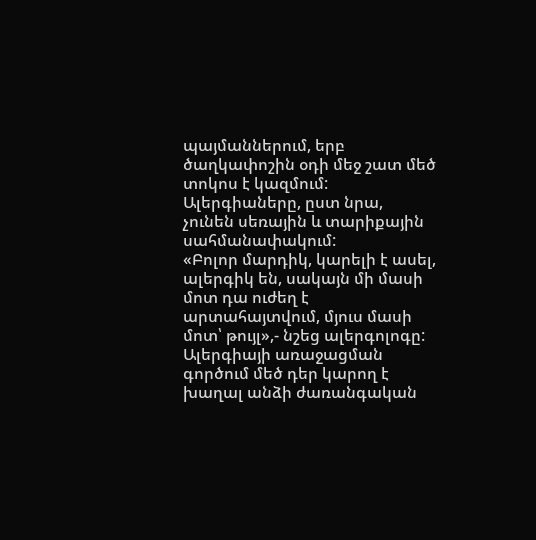պայմաններում, երբ ծաղկափոշին օդի մեջ շատ մեծ տոկոս է կազմում: Ալերգիաները, ըստ նրա, չունեն սեռային և տարիքային սահմանափակում:
«Բոլոր մարդիկ, կարելի է ասել, ալերգիկ են, սակայն մի մասի մոտ դա ուժեղ է արտահայտվում, մյուս մասի մոտ՝ թույլ»,- նշեց ալերգոլոգը: Ալերգիայի առաջացման գործում մեծ դեր կարող է խաղալ անձի ժառանգական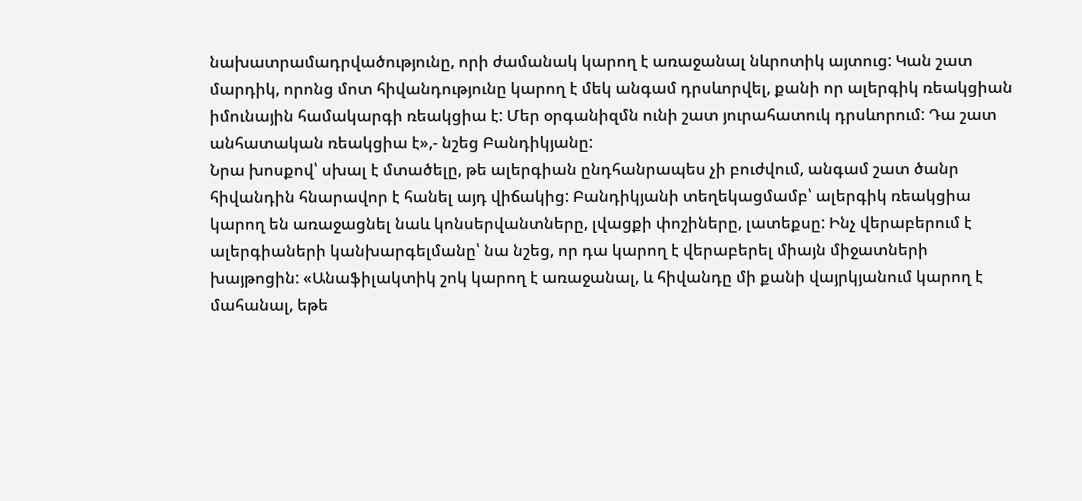նախատրամադրվածությունը, որի ժամանակ կարող է առաջանալ նևրոտիկ այտուց: Կան շատ մարդիկ, որոնց մոտ հիվանդությունը կարող է մեկ անգամ դրսևորվել, քանի որ ալերգիկ ռեակցիան իմունային համակարգի ռեակցիա է: Մեր օրգանիզմն ունի շատ յուրահատուկ դրսևորում: Դա շատ անհատական ռեակցիա է»,- նշեց Բանդիկյանը:
Նրա խոսքով՝ սխալ է մտածելը, թե ալերգիան ընդհանրապես չի բուժվում, անգամ շատ ծանր հիվանդին հնարավոր է հանել այդ վիճակից: Բանդիկյանի տեղեկացմամբ՝ ալերգիկ ռեակցիա կարող են առաջացնել նաև կոնսերվանտները, լվացքի փոշիները, լատեքսը: Ինչ վերաբերում է ալերգիաների կանխարգելմանը՝ նա նշեց, որ դա կարող է վերաբերել միայն միջատների խայթոցին: «Անաֆիլակտիկ շոկ կարող է առաջանալ, և հիվանդը մի քանի վայրկյանում կարող է մահանալ, եթե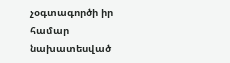չօգտագործի իր համար նախատեսված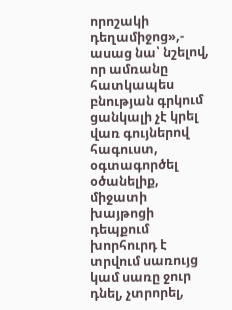որոշակի դեղամիջոց»,- ասաց նա՝ նշելով, որ ամռանը հատկապես բնության գրկում ցանկալի չէ կրել վառ գույներով հագուստ, օգտագործել օծանելիք, միջատի խայթոցի դեպքում խորհուրդ է տրվում սառույց կամ սառը ջուր դնել, չտրորել,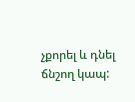չքորել և դնել ճնշող կապ: